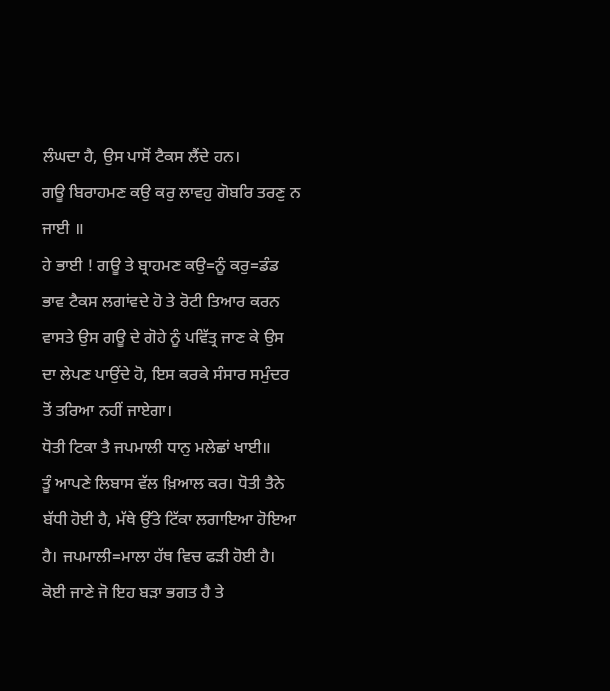ਲੰਘਦਾ ਹੈ, ਉਸ ਪਾਸੋਂ ਟੈਕਸ ਲੈਂਦੇ ਹਨ।
ਗਊ ਬਿਰਾਹਮਣ ਕਉ ਕਰੁ ਲਾਵਹੁ ਗੋਬਰਿ ਤਰਣੁ ਨ ਜਾਈ ॥
ਹੇ ਭਾਈ ! ਗਊ ਤੇ ਬ੍ਰਾਹਮਣ ਕਉ=ਨੂੰ ਕਰੁ=ਡੰਡ ਭਾਵ ਟੈਕਸ ਲਗਾਂਵਦੇ ਹੋ ਤੇ ਰੋਟੀ ਤਿਆਰ ਕਰਨ ਵਾਸਤੇ ਉਸ ਗਊ ਦੇ ਗੋਹੇ ਨੂੰ ਪਵਿੱਤ੍ਰ ਜਾਣ ਕੇ ਉਸ ਦਾ ਲੇਪਣ ਪਾਉਂਦੇ ਹੋ, ਇਸ ਕਰਕੇ ਸੰਸਾਰ ਸਮੁੰਦਰ ਤੋਂ ਤਰਿਆ ਨਹੀਂ ਜਾਏਗਾ।
ਧੋਤੀ ਟਿਕਾ ਤੈ ਜਪਮਾਲੀ ਧਾਨੁ ਮਲੇਛਾਂ ਖਾਈ॥
ਤੂੰ ਆਪਣੇ ਲਿਬਾਸ ਵੱਲ ਖ਼ਿਆਲ ਕਰ। ਧੋਤੀ ਤੈਨੇ ਬੱਧੀ ਹੋਈ ਹੈ, ਮੱਥੇ ਉੱਤੇ ਟਿੱਕਾ ਲਗਾਇਆ ਹੋਇਆ ਹੈ। ਜਪਮਾਲੀ=ਮਾਲਾ ਹੱਥ ਵਿਚ ਫੜੀ ਹੋਈ ਹੈ। ਕੋਈ ਜਾਣੇ ਜੋ ਇਹ ਬੜਾ ਭਗਤ ਹੈ ਤੇ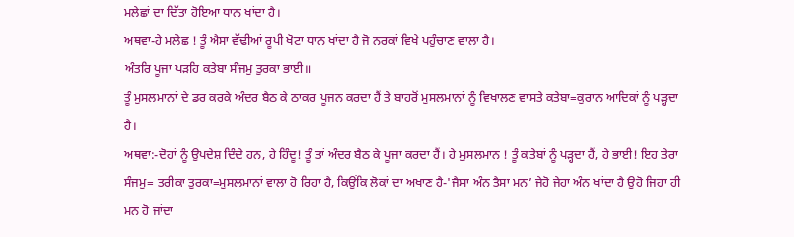ਮਲੇਛਾਂ ਦਾ ਦਿੱਤਾ ਹੋਇਆ ਧਾਨ ਖਾਂਦਾ ਹੈ।
ਅਥਵਾ-ਹੇ ਮਲੇਛ ! ਤੂੰ ਐਸਾ ਵੱਢੀਆਂ ਰੂਪੀ ਖੋਟਾ ਧਾਨ ਖਾਂਦਾ ਹੈ ਜੋ ਨਰਕਾਂ ਵਿਖੇ ਪਹੁੰਚਾਣ ਵਾਲਾ ਹੈ।
ਅੰਤਰਿ ਪੂਜਾ ਪੜਹਿ ਕਤੇਬਾ ਸੰਜਮੁ ਤੁਰਕਾ ਭਾਈ॥
ਤੂੰ ਮੁਸਲਮਾਨਾਂ ਦੇ ਡਰ ਕਰਕੇ ਅੰਦਰ ਬੈਠ ਕੇ ਠਾਕਰ ਪੂਜਨ ਕਰਦਾ ਹੈਂ ਤੇ ਬਾਹਰੋਂ ਮੁਸਲਮਾਨਾਂ ਨੂੰ ਵਿਖਾਲਣ ਵਾਸਤੇ ਕਤੇਬਾ=ਕੁਰਾਨ ਆਦਿਕਾਂ ਨੂੰ ਪੜ੍ਹਦਾ ਹੈ।
ਅਥਵਾ:-ਦੋਹਾਂ ਨੂੰ ਉਪਦੇਸ਼ ਦਿੰਦੇ ਹਨ, ਹੇ ਹਿੰਦੂ! ਤੂੰ ਤਾਂ ਅੰਦਰ ਬੈਠ ਕੇ ਪੂਜਾ ਕਰਦਾ ਹੈਂ। ਹੇ ਮੁਸਲਮਾਨ ! ਤੂੰ ਕਤੇਬਾਂ ਨੂੰ ਪੜ੍ਹਦਾ ਹੈਂ, ਹੇ ਭਾਈ! ਇਹ ਤੇਰਾ ਸੰਜਮੁ= ਤਰੀਕਾ ਤੁਰਕਾ=ਮੁਸਲਮਾਨਾਂ ਵਾਲਾ ਹੋ ਰਿਹਾ ਹੈ, ਕਿਉਂਕਿ ਲੋਕਾਂ ਦਾ ਅਖਾਣ ਹੈ-'ਜੈਸਾ ਅੰਨ ਤੈਸਾ ਮਨ’ ਜੇਹੋ ਜੇਹਾ ਅੰਨ ਖਾਂਦਾ ਹੈ ਉਹੋ ਜਿਹਾ ਹੀ ਮਨ ਹੋ ਜਾਂਦਾ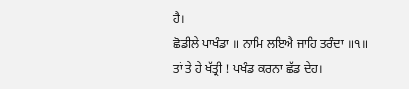ਹੈ।
ਛੋਡੀਲੇ ਪਾਖੰਡਾ ॥ ਨਾਮਿ ਲਇਐ ਜਾਹਿ ਤਰੰਦਾ ॥੧॥
ਤਾਂ ਤੇ ਹੇ ਖੱਤ੍ਰੀ ! ਪਖੰਡ ਕਰਨਾ ਛੱਡ ਦੇਹ।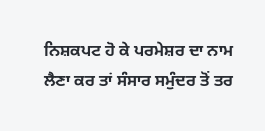ਨਿਸ਼ਕਪਟ ਹੋ ਕੇ ਪਰਮੇਸ਼ਰ ਦਾ ਨਾਮ ਲੈਣਾ ਕਰ ਤਾਂ ਸੰਸਾਰ ਸਮੁੰਦਰ ਤੋਂ ਤਰ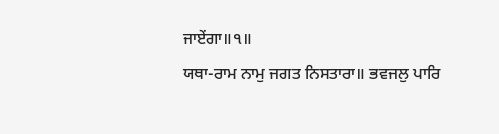ਜਾਏਂਗਾ॥੧॥
ਯਥਾ-ਰਾਮ ਨਾਮੁ ਜਗਤ ਨਿਸਤਾਰਾ॥ ਭਵਜਲੁ ਪਾਰਿ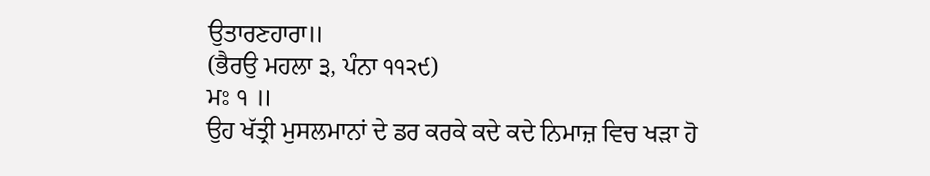ਉਤਾਰਣਹਾਰਾ॥
(ਭੈਰਉ ਮਹਲਾ ੩, ਪੰਨਾ ੧੧੨੯)
ਮਃ ੧ ॥
ਉਹ ਖੱਤ੍ਰੀ ਮੁਸਲਮਾਨਾਂ ਦੇ ਡਰ ਕਰਕੇ ਕਦੇ ਕਦੇ ਨਿਮਾਜ਼ ਵਿਚ ਖੜਾ ਹੋ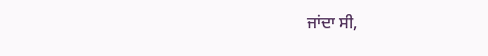ਜਾਂਦਾ ਸੀ,